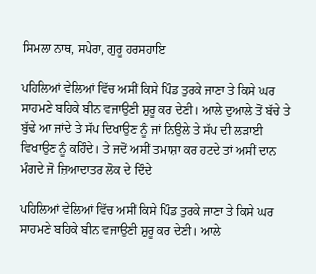ਸਿਮਲਾ ਨਾਥ, ਸਪੇਰਾ, ਗੁਰੂ ਹਰਸਹਾਇ

ਪਹਿਲਿਆਂ ਵੇਲਿਆਂ ਵਿੱਚ ਅਸੀਂ ਕਿਸੇ ਪਿੰਡ ਤੁਰਕੇ ਜਾਣਾ ਤੇ ਕਿਸੇ ਘਰ ਸਾਹਮਣੇ ਬਹਿਕੇ ਬੀਨ ਵਜਾਉਣੀ ਸ਼ੁਰੂ ਕਰ ਦੇਣੀ। ਆਲੇ ਦੁਆਲੇ ਤੋਂ ਬੱਚੇ ਤੇ ਬੁੱਢੇ ਆ ਜਾਂਦੇ ਤੇ ਸੱਪ ਦਿਖਾਉਣ ਨੂੰ ਜਾਂ ਨਿਉਲੇ ਤੇ ਸੱਪ ਦੀ ਲੜਾਈ ਵਿਖਾਉਣ ਨੂੰ ਕਹਿੰਦੇ। ਤੇ ਜਦੋਂ ਅਸੀਂ ਤਮਾਸ਼ਾ ਕਰ ਹਟਦੇ ਤਾਂ ਅਸੀਂ ਦਾਨ ਮੰਗਦੇ ਜੋ ਜ਼ਿਆਦਾਤਰ ਲੋਕ ਦੇ ਦਿੰਦੇ

ਪਹਿਲਿਆਂ ਵੇਲਿਆਂ ਵਿੱਚ ਅਸੀਂ ਕਿਸੇ ਪਿੰਡ ਤੁਰਕੇ ਜਾਣਾ ਤੇ ਕਿਸੇ ਘਰ ਸਾਹਮਣੇ ਬਹਿਕੇ ਬੀਨ ਵਜਾਉਣੀ ਸ਼ੁਰੂ ਕਰ ਦੇਣੀ। ਆਲੇ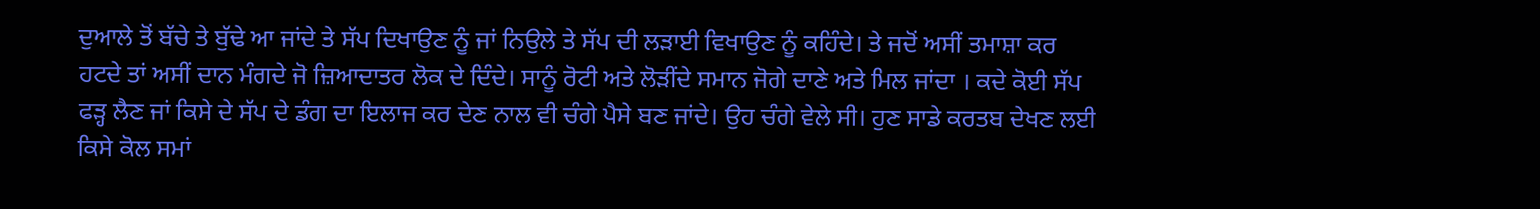ਦੁਆਲੇ ਤੋਂ ਬੱਚੇ ਤੇ ਬੁੱਢੇ ਆ ਜਾਂਦੇ ਤੇ ਸੱਪ ਦਿਖਾਉਣ ਨੂੰ ਜਾਂ ਨਿਉਲੇ ਤੇ ਸੱਪ ਦੀ ਲੜਾਈ ਵਿਖਾਉਣ ਨੂੰ ਕਹਿੰਦੇ। ਤੇ ਜਦੋਂ ਅਸੀਂ ਤਮਾਸ਼ਾ ਕਰ ਹਟਦੇ ਤਾਂ ਅਸੀਂ ਦਾਨ ਮੰਗਦੇ ਜੋ ਜ਼ਿਆਦਾਤਰ ਲੋਕ ਦੇ ਦਿੰਦੇ। ਸਾਨੂੰ ਰੋਟੀ ਅਤੇ ਲੋੜੀਂਦੇ ਸਮਾਨ ਜੋਗੇ ਦਾਣੇ ਅਤੇ ਮਿਲ ਜਾਂਦਾ । ਕਦੇ ਕੋਈ ਸੱਪ ਫੜ੍ਹ ਲੈਣ ਜਾਂ ਕਿਸੇ ਦੇ ਸੱਪ ਦੇ ਡੰਗ ਦਾ ਇਲਾਜ ਕਰ ਦੇਣ ਨਾਲ ਵੀ ਚੰਗੇ ਪੈਸੇ ਬਣ ਜਾਂਦੇ। ਉਹ ਚੰਗੇ ਵੇਲੇ ਸੀ। ਹੁਣ ਸਾਡੇ ਕਰਤਬ ਦੇਖਣ ਲਈ ਕਿਸੇ ਕੋਲ ਸਮਾਂ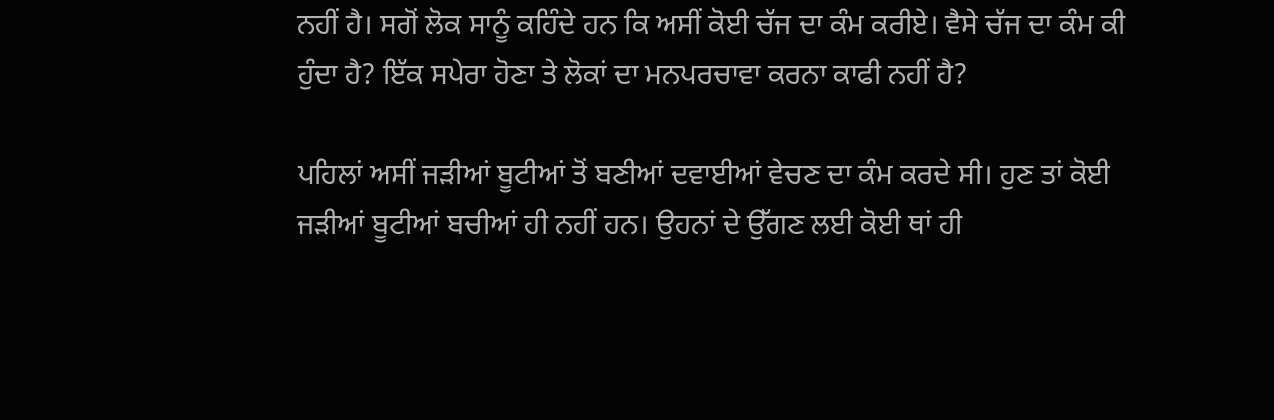ਨਹੀਂ ਹੈ। ਸਗੋਂ ਲੋਕ ਸਾਨੂੰ ਕਹਿੰਦੇ ਹਨ ਕਿ ਅਸੀਂ ਕੋਈ ਚੱਜ ਦਾ ਕੰਮ ਕਰੀਏ। ਵੈਸੇ ਚੱਜ ਦਾ ਕੰਮ ਕੀ ਹੁੰਦਾ ਹੈ? ਇੱਕ ਸਪੇਰਾ ਹੋਣਾ ਤੇ ਲੋਕਾਂ ਦਾ ਮਨਪਰਚਾਵਾ ਕਰਨਾ ਕਾਫੀ ਨਹੀਂ ਹੈ?

ਪਹਿਲਾਂ ਅਸੀਂ ਜੜੀਆਂ ਬੂਟੀਆਂ ਤੋਂ ਬਣੀਆਂ ਦਵਾਈਆਂ ਵੇਚਣ ਦਾ ਕੰਮ ਕਰਦੇ ਸੀ। ਹੁਣ ਤਾਂ ਕੋਈ ਜੜੀਆਂ ਬੂਟੀਆਂ ਬਚੀਆਂ ਹੀ ਨਹੀਂ ਹਨ। ਉਹਨਾਂ ਦੇ ਉੱਗਣ ਲਈ ਕੋਈ ਥਾਂ ਹੀ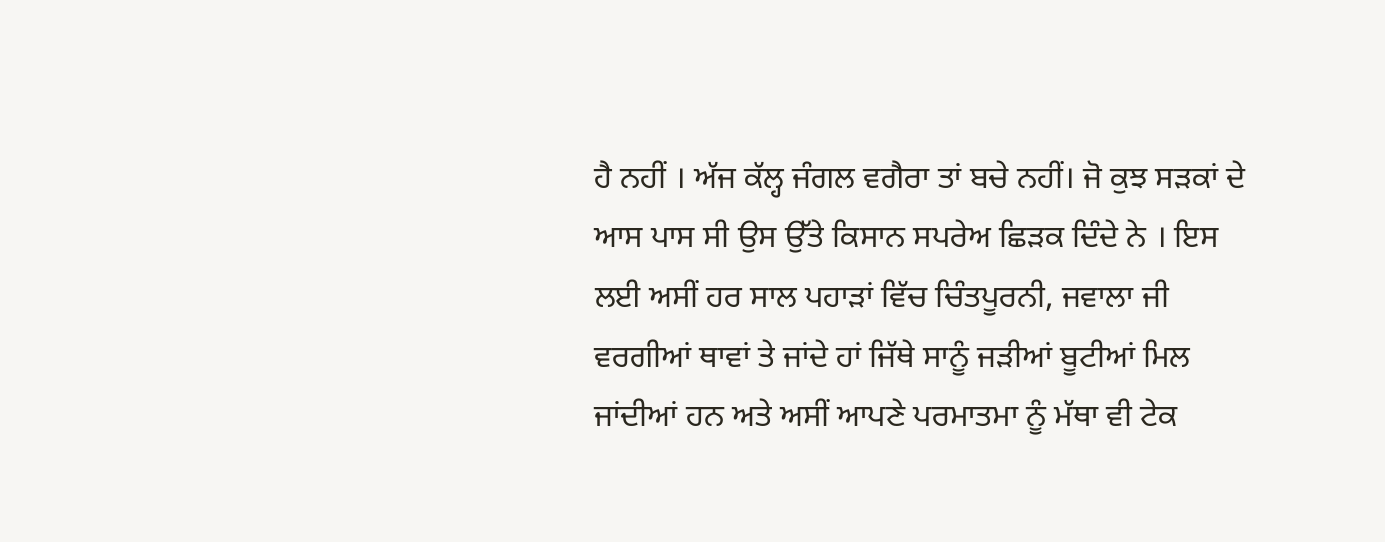ਹੈ ਨਹੀਂ । ਅੱਜ ਕੱਲ੍ਹ ਜੰਗਲ ਵਗੈਰਾ ਤਾਂ ਬਚੇ ਨਹੀਂ। ਜੋ ਕੁਝ ਸੜਕਾਂ ਦੇ ਆਸ ਪਾਸ ਸੀ ਉਸ ਉੱਤੇ ਕਿਸਾਨ ਸਪਰੇਅ ਛਿੜਕ ਦਿੰਦੇ ਨੇ । ਇਸ ਲਈ ਅਸੀਂ ਹਰ ਸਾਲ ਪਹਾੜਾਂ ਵਿੱਚ ਚਿੰਤਪੂਰਨੀ, ਜਵਾਲਾ ਜੀ ਵਰਗੀਆਂ ਥਾਵਾਂ ਤੇ ਜਾਂਦੇ ਹਾਂ ਜਿੱਥੇ ਸਾਨੂੰ ਜੜੀਆਂ ਬੂਟੀਆਂ ਮਿਲ ਜਾਂਦੀਆਂ ਹਨ ਅਤੇ ਅਸੀਂ ਆਪਣੇ ਪਰਮਾਤਮਾ ਨੂੰ ਮੱਥਾ ਵੀ ਟੇਕ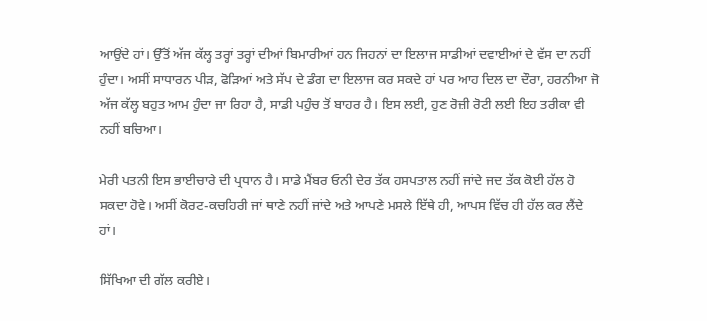ਆਉਂਦੇ ਹਾਂ। ਉੱਤੋਂ ਅੱਜ ਕੱਲ੍ਹ ਤਰ੍ਹਾਂ ਤਰ੍ਹਾਂ ਦੀਆਂ ਬਿਮਾਰੀਆਂ ਹਨ ਜਿਹਨਾਂ ਦਾ ਇਲਾਜ ਸਾਡੀਆਂ ਦਵਾਈਆਂ ਦੇ ਵੱਸ ਦਾ ਨਹੀਂ ਹੁੰਦਾ। ਅਸੀਂ ਸਾਧਾਰਨ ਪੀੜ, ਫੋੜਿਆਂ ਅਤੇ ਸੱਪ ਦੇ ਡੰਗ ਦਾ ਇਲਾਜ ਕਰ ਸਕਦੇ ਹਾਂ ਪਰ ਆਹ ਦਿਲ ਦਾ ਦੌਰਾ, ਹਰਨੀਆ ਜੋ ਅੱਜ ਕੱਲ੍ਹ ਬਹੁਤ ਆਮ ਹੁੰਦਾ ਜਾ ਰਿਹਾ ਹੈ, ਸਾਡੀ ਪਹੁੰਚ ਤੋਂ ਬਾਹਰ ਹੈ। ਇਸ ਲਈ, ਹੁਣ ਰੋਜ਼ੀ ਰੋਟੀ ਲਈ ਇਹ ਤਰੀਕਾ ਵੀ ਨਹੀਂ ਬਚਿਆ।

ਮੇਰੀ ਪਤਨੀ ਇਸ ਭਾਈਚਾਰੇ ਦੀ ਪ੍ਰਧਾਨ ਹੈ। ਸਾਡੇ ਮੈਂਬਰ ਓਨੀ ਦੇਰ ਤੱਕ ਹਸਪਤਾਲ ਨਹੀਂ ਜਾਂਦੇ ਜਦ ਤੱਕ ਕੋਈ ਹੱਲ ਹੋ ਸਕਦਾ ਹੋਵੇ। ਅਸੀਂ ਕੋਰਟ-ਕਚਹਿਰੀ ਜਾਂ ਥਾਣੇ ਨਹੀਂ ਜਾਂਦੇ ਅਤੇ ਆਪਣੇ ਮਸਲੇ ਇੱਥੇ ਹੀ, ਆਪਸ ਵਿੱਚ ਹੀ ਹੱਲ ਕਰ ਲੈਂਦੇ ਹਾਂ।

ਸਿੱਖਿਆ ਦੀ ਗੱਲ ਕਰੀਏ।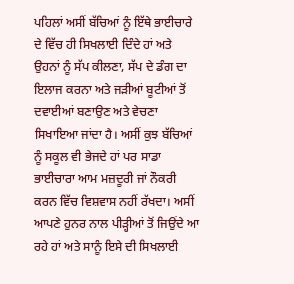ਪਹਿਲਾਂ ਅਸੀਂ ਬੱਚਿਆਂ ਨੂੰ ਇੱਥੇ ਭਾਈਚਾਰੇ ਦੇ ਵਿੱਚ ਹੀ ਸਿਖਲਾਈ ਦਿੰਦੇ ਹਾਂ ਅਤੇ ਉਹਨਾਂ ਨੂੰ ਸੱਪ ਕੀਲਣਾ, ਸੱਪ ਦੇ ਡੰਗ ਦਾ ਇਲਾਜ ਕਰਨਾ ਅਤੇ ਜੜੀਆਂ ਬੂਟੀਆਂ ਤੋਂ ਦਵਾਈਆਂ ਬਣਾਉਣ ਅਤੇ ਵੇਚਣਾ ਸਿਖਾਇਆ ਜਾਂਦਾ ਹੈ। ਅਸੀਂ ਕੁਝ ਬੱਚਿਆਂ ਨੂੰ ਸਕੂਲ ਵੀ ਭੇਜਦੇ ਹਾਂ ਪਰ ਸਾਡਾ ਭਾਈਚਾਰਾ ਆਮ ਮਜ਼ਦੂਰੀ ਜਾਂ ਨੌਕਰੀ ਕਰਨ ਵਿੱਚ ਵਿਸ਼ਵਾਸ ਨਹੀਂ ਰੱਖਦਾ। ਅਸੀਂ ਆਪਣੇ ਹੁਨਰ ਨਾਲ ਪੀੜ੍ਹੀਆਂ ਤੋਂ ਜਿਉਂਦੇ ਆ ਰਹੇ ਹਾਂ ਅਤੇ ਸਾਨੂੰ ਇਸੇ ਦੀ ਸਿਖਲਾਈ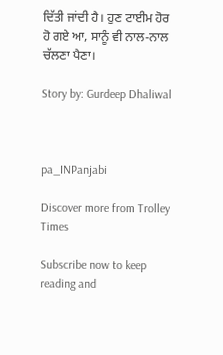ਦਿੱਤੀ ਜਾਂਦੀ ਹੈ। ਹੁਣ ਟਾਈਮ ਹੋਰ ਹੋ ਗਏ ਆ, ਸਾਨੂੰ ਵੀ ਨਾਲ-ਨਾਲ ਚੱਲਣਾ ਪੈਣਾ।

Story by: Gurdeep Dhaliwal



pa_INPanjabi

Discover more from Trolley Times

Subscribe now to keep reading and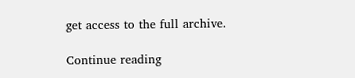get access to the full archive.

Continue reading